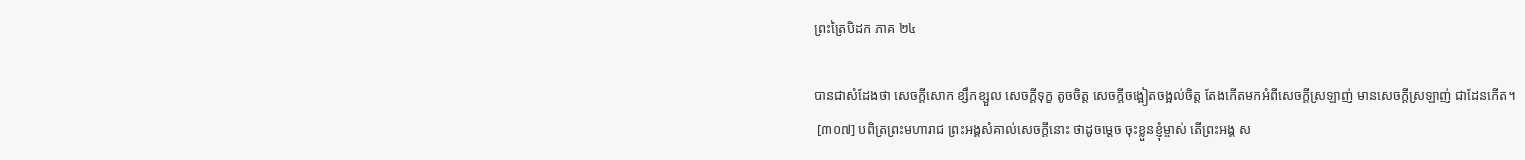ព្រះត្រៃបិដក ភាគ ២៤

បានជាសំដែងថា សេចក្តីសោក ខ្សឹកខ្សួល សេចក្តីទុក្ខ តូចចិត្ត សេចក្តីចង្អៀតចង្អល់ចិត្ត តែងកើតមកអំពីសេចក្តីស្រឡាញ់ មានសេចក្តីស្រឡាញ់ ជាដែនកើត។
 [៣០៧] បពិត្រព្រះមហារាជ ព្រះអង្គសំគាល់សេចក្តីនោះ ថាដូចម្តេច ចុះខ្លួនខ្ញុំម្ចាស់ តើព្រះអង្គ ស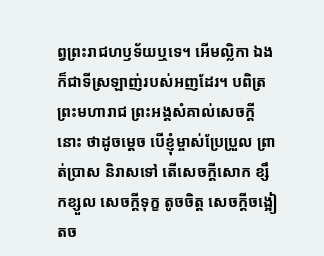ព្វព្រះរាជហឫទ័យឬទេ។ អើមល្លិកា ឯងក៏ជាទីស្រឡាញ់របស់អញដែរ។ បពិត្រព្រះមហារាជ ព្រះអង្គសំគាល់សេចក្តីនោះ ថាដូចម្តេច បើខ្ញុំម្ចាស់ប្រែប្រួល ព្រាត់ប្រាស និរាសទៅ តើសេចក្តីសោក ខ្សឹកខ្សួល សេចក្តីទុក្ខ តូចចិត្ត សេចក្តីចង្អៀតច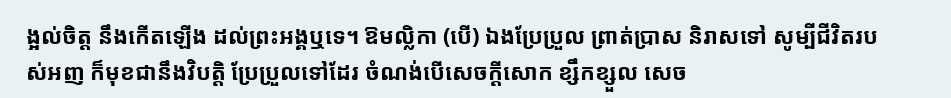ង្អល់ចិត្ត នឹងកើតឡើង ដល់ព្រះអង្គឬទេ។ ឱមល្លិកា (បើ) ឯងប្រែប្រួល ព្រាត់ប្រាស និរាសទៅ សូម្បីជីវិតរបស់អញ ក៏មុខជានឹងវិបត្តិ ប្រែប្រួលទៅដែរ ចំណង់បើសេចក្តីសោក ខ្សឹកខ្សួល សេច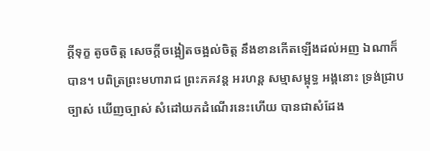ក្តីទុក្ខ តូចចិត្ត សេចក្តីចង្អៀតចង្អល់ចិត្ត នឹងខានកើតឡើងដល់អញ ឯណាក៏បាន។ បពិត្រព្រះមហារាជ ព្រះភគវន្ត អរហន្ត សម្មាសម្ពុទ្ធ អង្គនោះ ទ្រង់ជ្រាបច្បាស់ ឃើញច្បាស់ សំដៅយកដំណើរនេះហើយ បានជាសំដែង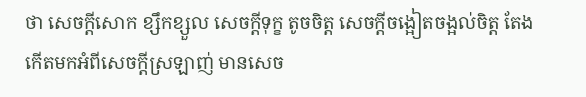ថា សេចក្តីសោក ខ្សឹកខ្សួល សេចក្តីទុក្ខ តូចចិត្ត សេចក្តីចង្អៀតចង្អល់ចិត្ត តែងកើតមកអំពីសេចក្តីស្រឡាញ់ មានសេច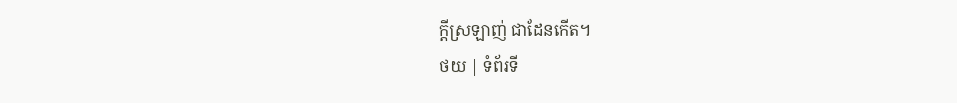ក្តីស្រឡាញ់ ជាដែនកើត។
ថយ | ទំព័រទី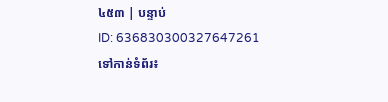៤៥៣ | បន្ទាប់
ID: 636830300327647261
ទៅកាន់ទំព័រ៖